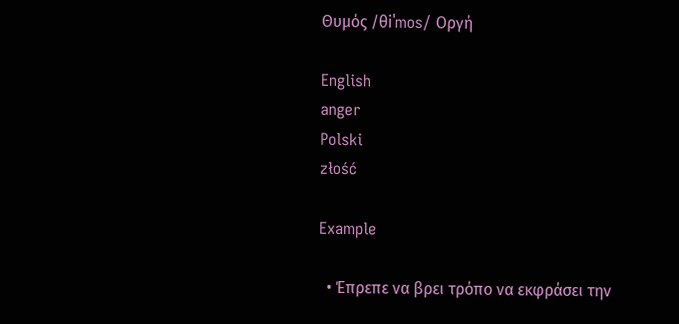Θυμός /θiˈmos/ Οργή

English
anger
Polski
złość

Example

  • Έπρεπε να βρει τρόπο να εκφράσει την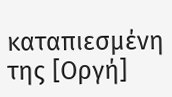καταπιεσμένη της [Οργή]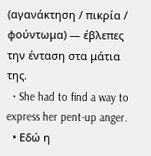(αγανάκτηση / πικρία / φούντωμα) — έβλεπες την ένταση στα μάτια της.
  • She had to find a way to express her pent-up anger.
  • Εδώ η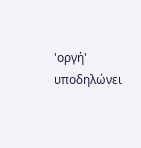'οργή' υποδηλώνει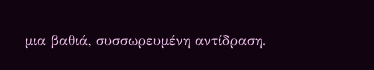μια βαθιά, συσσωρευμένη αντίδραση.